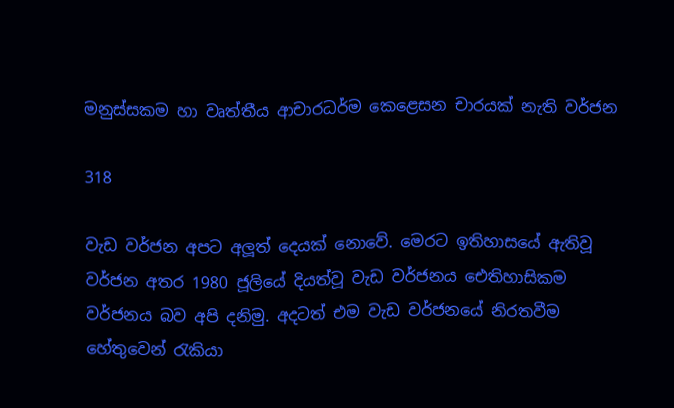මනුස්සකම හා වෘත්තීය ආචාරධර්ම කෙළෙසන චාරයක් නැති වර්ජන

318

වැඩ වර්ජන අපට අලූත් දෙයක් නොවේ. මෙරට ඉතිහාසයේ ඇතිවූ වර්ජන අතර 1980 ජූලියේ දියත්වූ වැඩ වර්ජනය ඓතිහාසිකම වර්ජනය බව අපි දනිමු. අදටත් එම වැඩ වර්ජනයේ නිරතවීම හේතුවෙන් රැකියා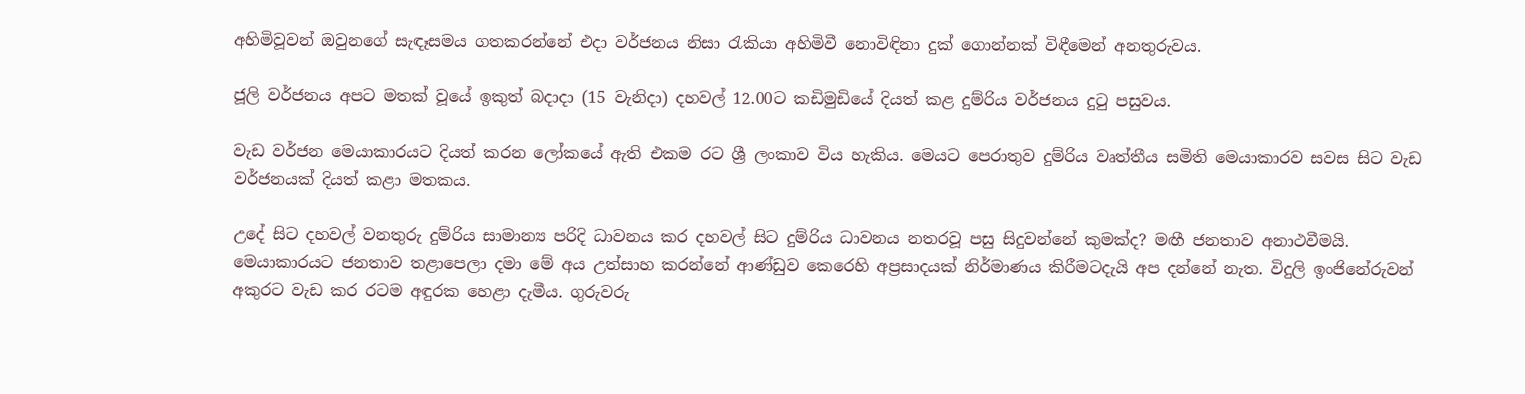අහිමිවූවන් ඔවුනගේ සැඳෑසමය ගතකරන්නේ එදා වර්ජනය නිසා රැකියා අහිමිවී නොවිඳිනා දුක් ගොන්නක් විඳීමෙන් අනතුරුවය.

ජූලි වර්ජනය අපට මතක් වූයේ ඉකුත් බදාදා (15 වැනිදා) දහවල් 12.00ට කඩිමුඩියේ දියත් කළ දුම්රිය වර්ජනය දුටු පසුවය.

වැඩ වර්ජන මෙයාකාරයට දියත් කරන ලෝකයේ ඇති එකම රට ශ්‍රී ලංකාව විය හැකිය. මෙයට පෙරාතුව දුම්රිය වෘත්තීය සමිති මෙයාකාරව සවස සිට වැඩ වර්ජනයක් දියත් කළා මතකය.

උදේ සිට දහවල් වනතුරු දුම්රිය සාමාන්‍ය පරිදි ධාවනය කර දහවල් සිට දුම්රිය ධාවනය නතරවූ පසු සිදුවන්නේ කුමක්ද? මඟී ජනතාව අනාථවීමයි. මෙයාකාරයට ජනතාව තළාපෙලා දමා මේ අය උත්සාහ කරන්නේ ආණ්ඩුව කෙරෙහි අප්‍රසාදයක් නිර්මාණය කිරීමටදැයි අප දන්නේ නැත. විදුලි ඉංජිනේරුවන් අකුරට වැඩ කර රටම අඳුරක හෙළා දැමීය. ගුරුවරු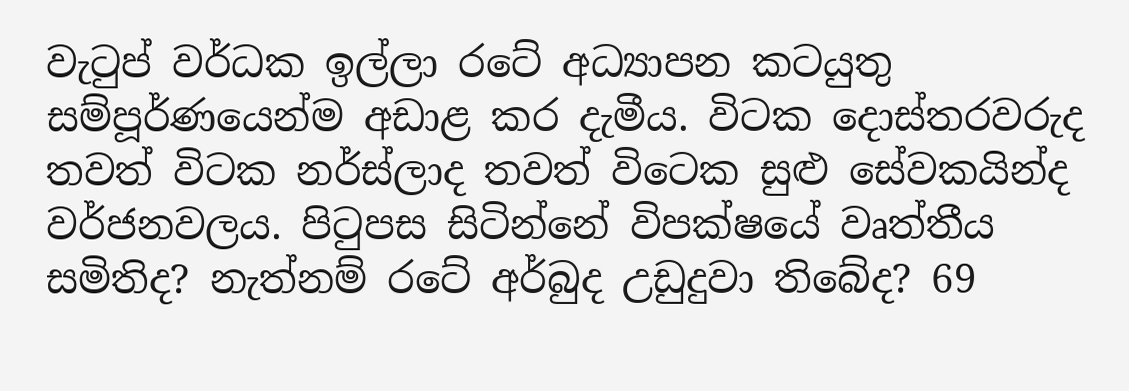වැටුප් වර්ධක ඉල්ලා රටේ අධ්‍යාපන කටයුතු සම්පූර්ණයෙන්ම අඩාළ කර දැමීය. විටක දොස්තරවරුද තවත් විටක නර්ස්ලාද තවත් විටෙක සුළු සේවකයින්ද වර්ජනවලය. පිටුපස සිටින්නේ විපක්ෂයේ වෘත්තීය සමිතිද? නැත්නම් රටේ අර්බුද උඩුදුවා තිබේද? 69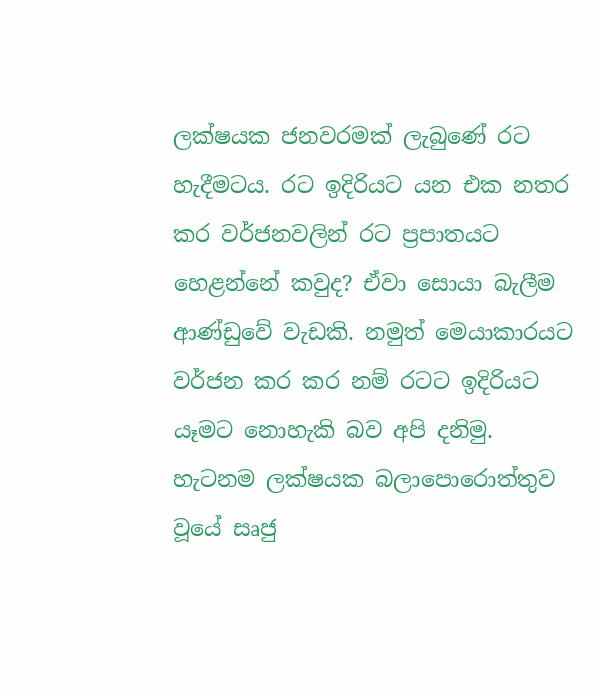ලක්ෂයක ජනවරමක් ලැබුණේ රට හැදීමටය. රට ඉදිරියට යන එක නතර කර වර්ජනවලින් රට ප්‍රපාතයට හෙළන්නේ කවුද? ඒවා සොයා බැලීම ආණ්ඩුවේ වැඩකි. නමුත් මෙයාකාරයට වර්ජන කර කර නම් රටට ඉදිරියට යෑමට නොහැකි බව අපි දනිමු. හැටනම ලක්ෂයක බලාපොරොත්තුව වූයේ සෘජු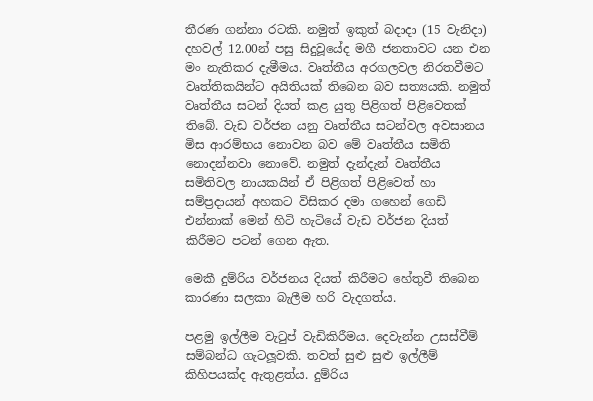තීරණ ගන්නා රටකි. නමුත් ඉකුත් බදාදා (15 වැනිදා) දහවල් 12.00න් පසු සිදුවූයේද මගී ජනතාවට යන එන මං නැතිකර දැමීමය. වෘත්තීය අරගලවල නිරතවීමට වෘත්තිකයින්ට අයිතියක් තිබෙන බව සත්‍යයකි. නමුත් වෘත්තීය සටන් දියත් කළ යුතු පිළිගත් පිළිවෙතක් තිබේ. වැඩ වර්ජන යනු වෘත්තීය සටන්වල අවසානය මිස ආරම්භය නොවන බව මේ වෘත්තීය සමිති නොදන්නවා නොවේ. නමුත් දැන්දැන් වෘත්තීය සමිතිවල නායකයින් ඒ පිළිගත් පිළිවෙත් හා සම්ප්‍රදායන් අහකට විසිකර දමා ගහෙන් ගෙඩි එන්නාක් මෙන් හිටි හැටියේ වැඩ වර්ජන දියත් කිරීමට පටන් ගෙන ඇත.

මෙකී දුම්රිය වර්ජනය දියත් කිරීමට හේතුවී තිබෙන කාරණා සලකා බැලීම හරි වැදගත්ය.

පළමු ඉල්ලීම වැටුප් වැඩිකිරීමය. දෙවැන්න උසස්වීම් සම්බන්ධ ගැටලූවකි. තවත් සුළු සුළු ඉල්ලීම් කිහිපයක්ද ඇතුළත්ය. දුම්රිය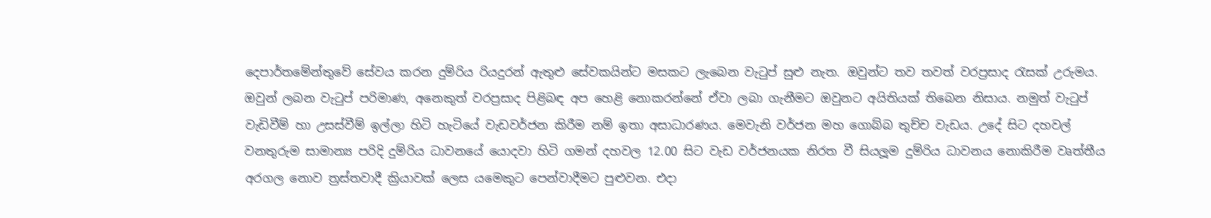දෙපාර්තමේන්තුවේ සේවය කරන දුම්රිය රියදුරන් ඇතුළු සේවකයින්ට මසකට ලැබෙන වැටුප් සුළු නැත. ඔවුන්ට තව තවත් වරප්‍රසාද රැසක් උරුමය. ඔවුන් ලබන වැටුප් පරිමාණ, අනෙකුත් වරප්‍රසාද පිළිබඳ අප හෙළි නොකරන්නේ ඒවා ලබා ගැනීමට ඔවුනට අයිතියක් තිබෙන නිසාය. නමුත් වැටුප් වැඩිවීම් හා උසස්වීම් ඉල්ලා හිටි හැටියේ වැඩවර්ජන කිරීම නම් ඉතා අසාධාරණය. මෙවැනි වර්ජන මහ ගොබ්බ තුච්ච වැඩය. උදේ සිට දහවල් වනතුරුම සාමාන්‍ය පරිදි දුම්රිය ධාවනයේ යොදවා හිටි ගමන් දහවල 12.00 සිට වැඩ වර්ජනයක නිරත වී සියලූම දුම්රිය ධාවනය නොකිරීම වෘත්තීය අරගල නොව ත්‍රස්තවාදී ක්‍රියාවක් ලෙස යමෙකුට පෙන්වාදීමට පුළුවන. එදා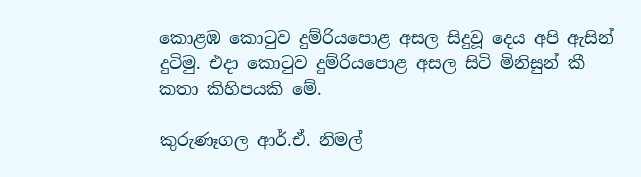කොළඹ කොටුව දුම්රියපොළ අසල සිදුවූ දෙය අපි ඇසින් දුටිමු. එදා කොටුව දුම්රියපොළ අසල සිටි මිනිසුන් කී කතා කිහිපයකි මේ.

කුරුණෑගල ආර්.ඒ. නිමල්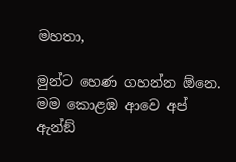මහතා,

මුන්ට හෙණ ගහන්න ඕනෙ. මම කොළඹ ආවෙ අප් ඇන්ඞ්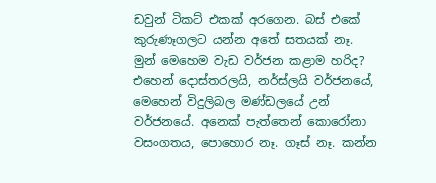ඩවුන් ටිකට් එකක් අරගෙන. බස් එකේ කුරුණෑගලට යන්න අතේ සතයක් නෑ. මුන් මෙහෙම වැඩ වර්ජන කළාම හරිද? එහෙන් දොස්තරලයි, නර්ස්ලයි වර්ජනයේ, මෙහෙන් විදුලිබල මණ්ඩලයේ උන් වර්ජනයේ. අනෙක් පැත්තෙන් කොරෝනා වසංගතය, පොහොර නෑ. ගෑස් නෑ. කන්න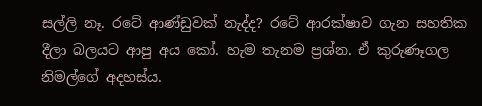සල්ලි නෑ. රටේ ආණ්ඩුවක් නැද්ද? රටේ ආරක්ෂාව ගැන සහතික දීලා බලයට ආපු අය කෝ. හැම තැනම ප්‍රශ්න. ඒ කුරුණෑගල නිමල්ගේ අදහස්ය.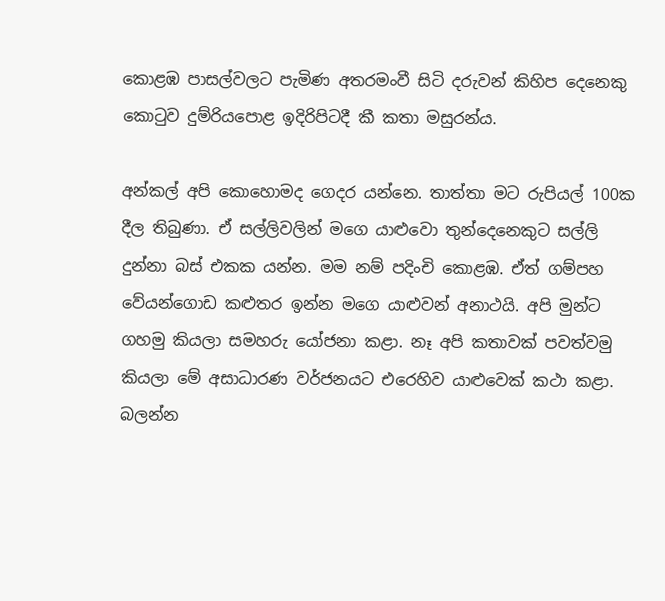කොළඹ පාසල්වලට පැමිණ අතරමංවී සිටි දරුවන් කිහිප දෙනෙකු කොටුව දුම්රියපොළ ඉදිරිපිටදී කී කතා මසුරන්ය.

අන්කල් අපි කොහොමද ගෙදර යන්නෙ. තාත්තා මට රුපියල් 100ක දීල තිබුණා. ඒ සල්ලිවලින් මගෙ යාළුවො තුන්දෙනෙකුට සල්ලි දුන්නා බස් එකක යන්න. මම නම් පදිංචි කොළඹ. ඒත් ගම්පහ වේයන්ගොඩ කළුතර ඉන්න මගෙ යාළුවන් අනාථයි. අපි මුන්ට ගහමු කියලා සමහරු යෝජනා කළා. නෑ අපි කතාවක් පවත්වමු කියලා මේ අසාධාරණ වර්ජනයට එරෙහිව යාළුවෙක් කථා කළා. බලන්න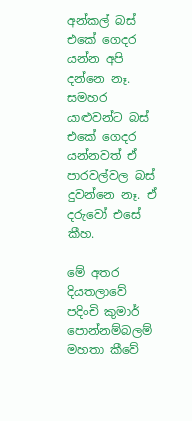අන්කල් බස් එකේ ගෙදර යන්න අපි දන්නෙ නෑ. සමහර යාළුවන්ට බස් එකේ ගෙදර යන්නවත් ඒ පාරවල්වල බස් දුවන්නෙ නෑ. ඒ දරුවෝ එසේ කීහ.

මේ අතර දියතලාවේ පදිංචි කුමාර් පොන්නම්බලම් මහතා කීවේ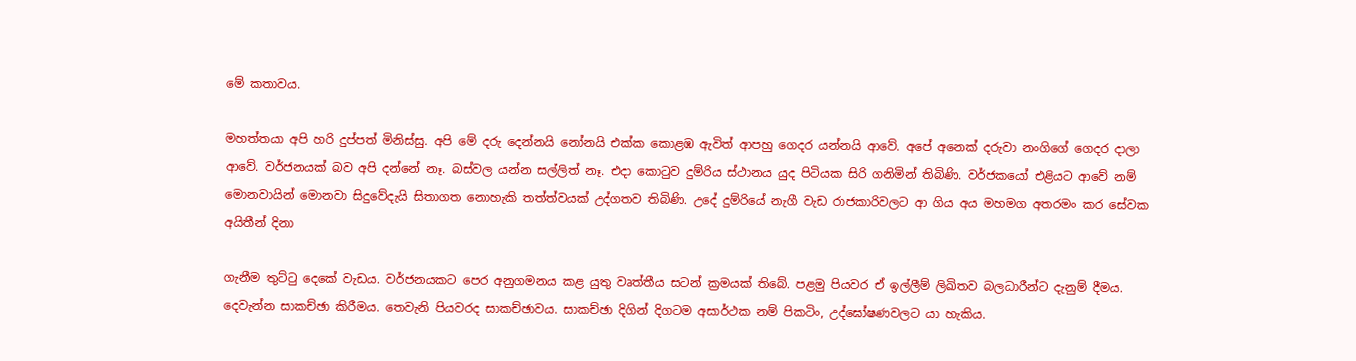මේ කතාවය.

මහත්තයා අපි හරි දුප්පත් මිනිස්සු. අපි මේ දරු දෙන්නයි නෝනයි එක්ක කොළඹ ඇවිත් ආපහු ගෙදර යන්නයි ආවේ. අපේ අනෙක් දරුවා නංගිගේ ගෙදර දාලා ආවේ. වර්ජනයක් බව අපි දන්නේ නෑ. බස්වල යන්න සල්ලිත් නෑ. එදා කොටුව දුම්රිය ස්ථානය යුද පිටියක සිරි ගනිමින් තිබිණි. වර්ජකයෝ එළියට ආවේ නම් මොනවායින් මොනවා සිදුවේදැයි සිතාගත නොහැකි තත්ත්වයක් උද්ගතව තිබිණි. උදේ දුම්රියේ නැගී වැඩ රාජකාරිවලට ආ ගිය අය මහමග අතරමං කර සේවක අයිතීන් දිනා

ගැනීම තුට්ටු දෙකේ වැඩය. වර්ජනයකට පෙර අනුගමනය කළ යුතු වෘත්තීය සටන් ක්‍රමයක් තිබේ. පළමු පියවර ඒ ඉල්ලීම් ලිඛිතව බලධාරීන්ට දැනුම් දීමය. දෙවැන්න සාකච්ඡා කිරීමය. තෙවැනි පියවරද සාකච්ඡාවය. සාකච්ඡා දිගින් දිගටම අසාර්ථක නම් පිකටිං, උද්ඝෝෂණවලට යා හැකිය.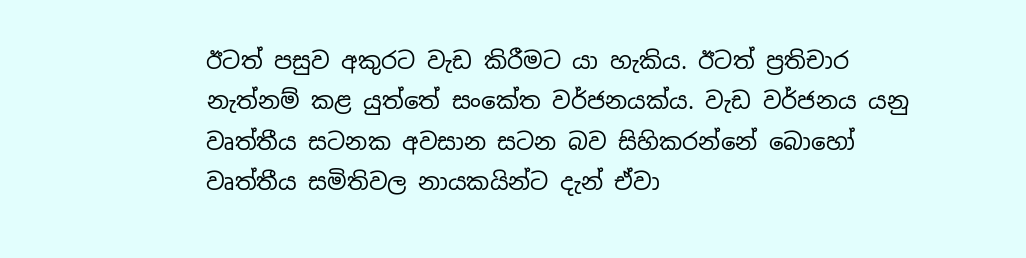ඊටත් පසුව අකුරට වැඩ කිරීමට යා හැකිය. ඊටත් ප්‍රතිචාර නැත්නම් කළ යුත්තේ සංකේත වර්ජනයක්ය. වැඩ වර්ජනය යනු වෘත්තීය සටනක අවසාන සටන බව සිහිකරන්නේ බොහෝ වෘත්තීය සමිතිවල නායකයින්ට දැන් ඒවා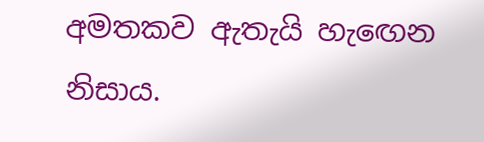අමතකව ඇතැයි හැඟෙන නිසාය.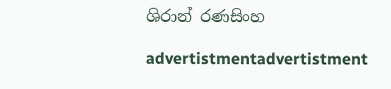ශිරාන් රණසිංහ

advertistmentadvertistment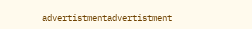advertistmentadvertistment